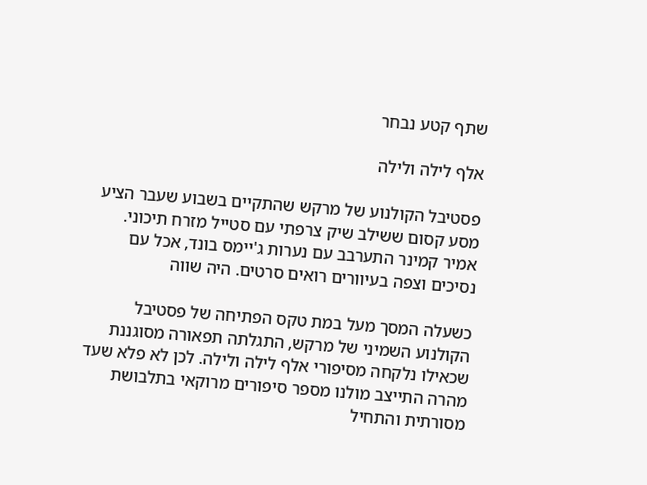שתף קטע נבחר

אלף לילה ולילה

פסטיבל הקולנוע של מרקש שהתקיים בשבוע שעבר הציע מסע קסום ששילב שיק צרפתי עם סטייל מזרח תיכוני. אמיר קמינר התערבב עם נערות ג'יימס בונד, אכל עם נסיכים וצפה בעיוורים רואים סרטים. היה שווה

כשעלה המסך מעל במת טקס הפתיחה של פסטיבל הקולנוע השמיני של מרקש, התגלתה תפאורה מסוגננת שכאילו נלקחה מסיפורי אלף לילה ולילה. לכן לא פלא שעד מהרה התייצב מולנו מספר סיפורים מרוקאי בתלבושת מסורתית והתחיל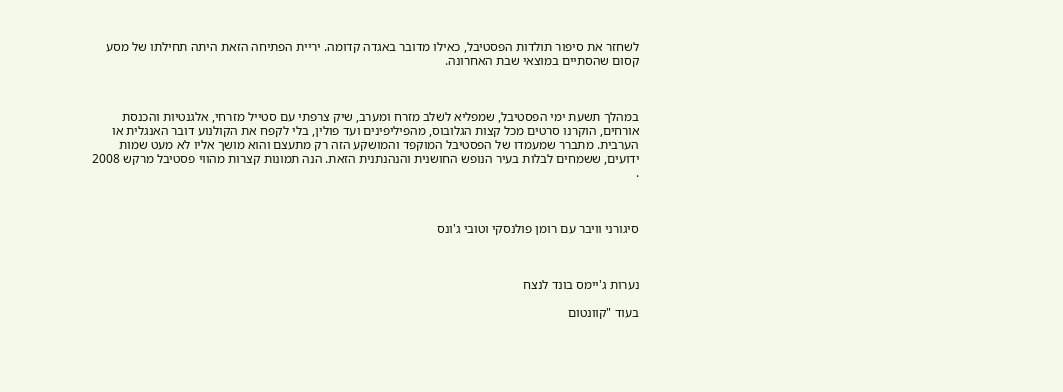לשחזר את סיפור תולדות הפסטיבל, כאילו מדובר באגדה קדומה. יריית הפתיחה הזאת היתה תחילתו של מסע קסום שהסתיים במוצאי שבת האחרונה.



במהלך תשעת ימי הפסטיבל, שמפליא לשלב מזרח ומערב, שיק צרפתי עם סטייל מזרחי, אלגנטיות והכנסת אורחים, הוקרנו סרטים מכל קצות הגלובוס, מהפיליפינים ועד פולין, בלי לקפח את הקולנוע דובר האנגלית או הערבית. מתברר שמעמדו של הפסטיבל המוקפד והמושקע הזה רק מתעצם והוא מושך אליו לא מעט שמות ידועים, ששמחים לבלות בעיר הנופש החושנית והנהנתנית הזאת. הנה תמונות קצרות מהווי פסטיבל מרקש 2008 .



סיגורני וויבר עם רומן פולנסקי וטובי ג'ונס



נערות ג'יימס בונד לנצח

בעוד "קוונטום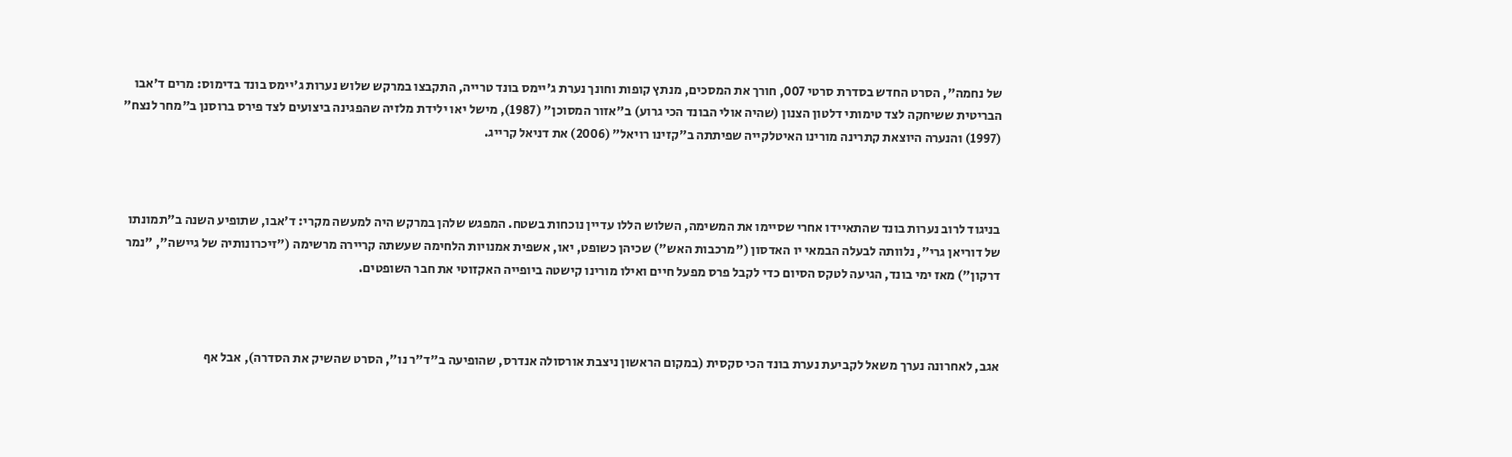של נחמה", הסרט החדש בסדרת סרטי 007, חורך את המסכים, מנתץ קופות וחונך נערת ג'יימס בונד טרייה, התקבצו במרקש שלוש נערות ג'יימס בונד בדימוס: מרים ד'אבו הבריטית ששיחקה לצד טימותי דלטון הצנון (שהיה אולי הבונד הכי גרוע) ב"אזור המסוכן" (1987), מישל יאו ילידת מלזיה שהפגינה ביצועים לצד פירס ברוסנן ב"מחר לנצח" (1997) והנערה היוצאת קתרינה מורינו האיטלקייה שפיתתה ב"קזינו רויאל" (2006) את דניאל קרייג.



בניגוד לרוב נערות בונד שהתאיידו אחרי שסיימו את המשימה, השלוש הללו עדיין נוכחות בשטח. המפגש שלהן במרקש היה למעשה מקרי: ד'אבו, שתופיע השנה ב"תמונתו של דוריאן גרי", נלוותה לבעלה הבמאי יו האדסון ("מרכבות האש") שכיהן כשופט, יאו, אשפית אמנויות הלחימה שעשתה קריירה מרשימה ("זיכרונותיה של גיישה", "נמר דרקון") מאז ימי בונד, הגיעה לטקס הסיום כדי לקבל פרס מפעל חיים ואילו מורינו קישטה ביופייה האקזוטי את חבר השופטים.



אגב, לאחרונה נערך משאל לקביעת נערת בונד הכי סקסית (במקום הראשון ניצבת אורסולה אנדרס, שהופיעה ב"ד"ר נו", הסרט שהשיק את הסדרה), אבל אף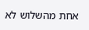אחת מהשלוש לא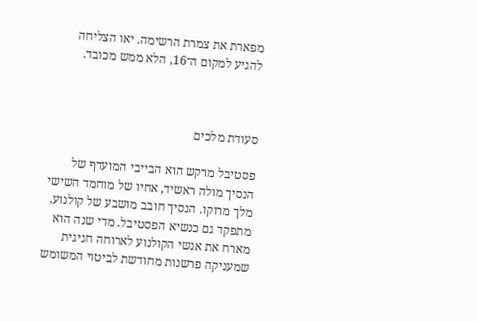מפארת את צמרת הרשימה. יאו הצליחה להגיע למקום ה־16, הלא ממש מכובד.



סעודת מלכים

פסטיבל מרקש הוא הבייבי המועדף של הנסיך מולה ראשיד, אחיו של מוחמד השישי מלך מרוקו. הנסיך חובב מושבע של קולנוע, מתפקד גם כנשיא הפסטיבל. מדי שנה הוא מארח את אנשי הקולנוע לארוחה חגיגית שמעניקה פרשנות מחודשת לביטוי המשומש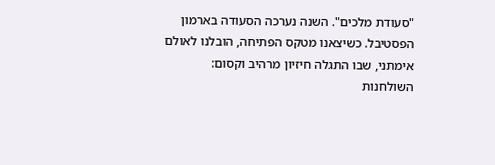"סעודת מלכים". השנה נערכה הסעודה בארמון הפסטיבל. כשיצאנו מטקס הפתיחה, הובלנו לאולם אימתני, שבו התגלה חיזיון מרהיב וקסום: השולחנות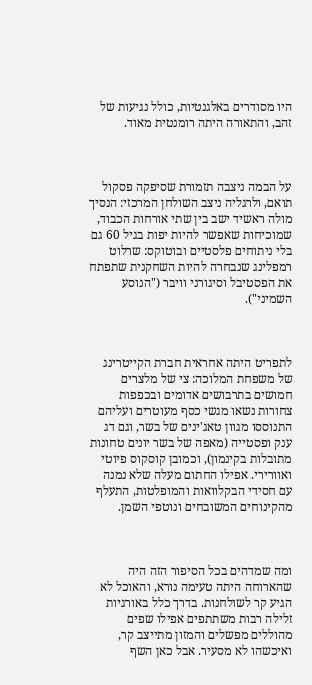היו מסודרים באלגנטיות, כולל נגיעות של זהב, והתאורה היתה רומנטית מאוד.



על הבמה ניצבה תזמורת שסיפקה פסקול תואם, ולרגליה ניצב השולחן המרכזי: הנסיך מולה ראשיד ישב בין שתי אורחות הכבוד, שמוכיחות שאפשר להיות יפות בגיל 60 גם בלי ניתוחים פלסטיים ובוטוקס: שרלוט רמפלינג שנבחרה להיות השחקנית שתפתח את הפסטיבל וסיגורני וויבר ("הנוסע השמיני").



לתפריט היתה אחראית חברת הקייטרינג של משפחת המלוכה: צי של מלצרים חמושים בתרבושים אדומים ובכפפות צחורות נשאו מגשי כסף מעוטרים ועליהם התנוססו מגוון טאג'ינים של בשר, וגם דג ענק ופסטייה (מאפה של בשר יונים טחונות מתובלות בקינמון), וכמובן קוסקוס פיוטי ואוורירי. אפילו החתום מעלה שלא נמנה עם חסידי הבקלוואות והמופלטות, התעלף מהקינוחים המשובחים ונוטפי השמן.



ומה שמדהים בכל הסיפור הזה היה שהארוחה היתה טעימה נורא, והאוכל לא הגיע קר לשולחנות. בדרך כלל באורגיות זלילה רבות משתתפים אפילו שפים מהוללים מפשלים והמזון מתייצב קר, ואיכשהו לא מסעיר. אבל כאן השף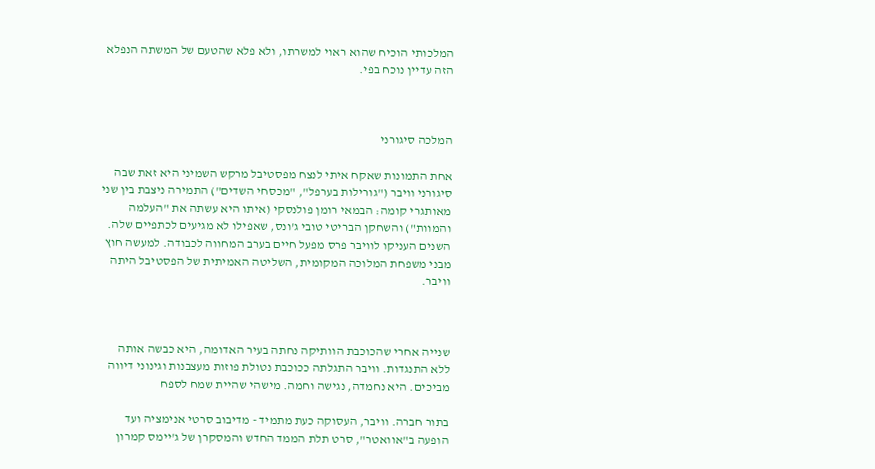המלכותי הוכיח שהוא ראוי למשרתו, ולא פלא שהטעם של המשתה הנפלא הזה עדיין נוכח בפי.



המלכה סיגורני

אחת התמונות שאקח איתי לנצח מפסטיבל מרקש השמיני היא זאת שבה סיגורני וויבר ("גורילות בערפל", "מכסחי השדים") התמירה ניצבת בין שני מאותגרי קומה: הבמאי רומן פולנסקי (איתו היא עשתה את "העלמה והמוות") והשחקן הבריטי טובי ג'ונס, שאפילו לא מגיעים לכתפיים שלה. השנים העניקו לוויבר פרס מפעל חיים בערב המחווה לכבודה. למעשה חוץ מבני משפחת המלוכה המקומית, השליטה האמיתית של הפסטיבל היתה וויבר.



שנייה אחרי שהכוכבת הוותיקה נחתה בעיר האדומה, היא כבשה אותה ללא התנגדות. וויבר התגלתה ככוכבת נטולת פוזות מעצבנות וגינוני דיווה מביכים. היא נחמדה, נגישה וחמה. מישהי שהיית שמח לספח

בתור חברה. וויבר, העסוקה כעת מתמיד - מדיבוב סרטי אנימציה ועד הופעה ב"אוואטר", סרט תלת הממד החדש והמסקרן של ג'יימס קמרון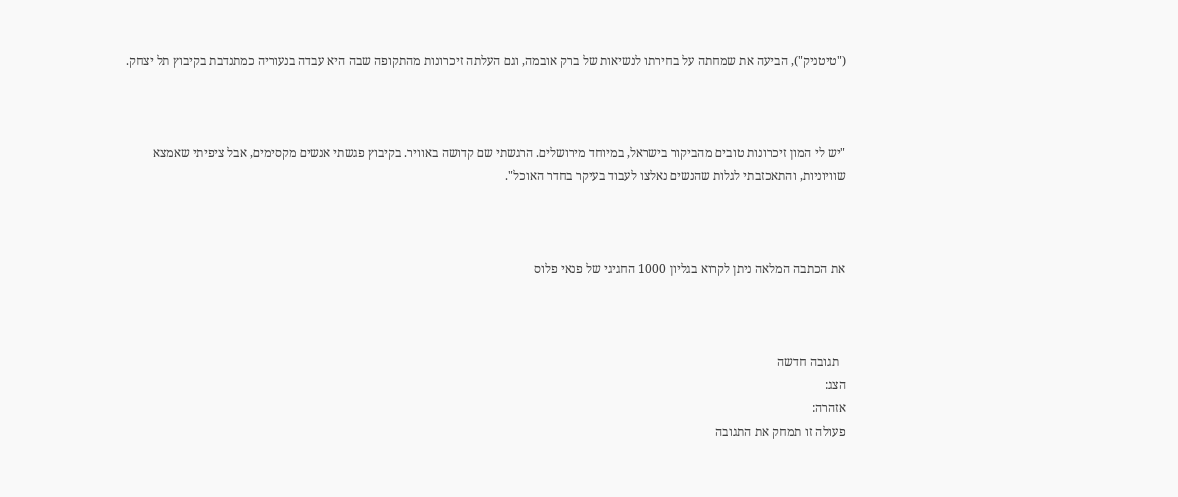("טיטניק"), הביעה את שמחתה על בחירתו לנשיאות של ברק אובמה, וגם העלתה זיכרונות מהתקופה שבה היא עבדה בנעוריה כמתנדבת בקיבוץ תל יצחק.



"יש לי המון זיכרונות טובים מהביקור בישראל, במיוחד מירושלים. הרגשתי שם קדושה באוויר. בקיבוץ פגשתי אנשים מקסימים, אבל ציפיתי שאמצא שוויוניות, והתאכזבתי לגלות שהנשים נאלצו לעבוד בעיקר בחדר האוכל".



את הכתבה המלאה ניתן לקרוא בגליון 1000 החגיגי של פנאי פלוס



  תגובה חדשה
הצג:
אזהרה:
פעולה זו תמחק את התגובה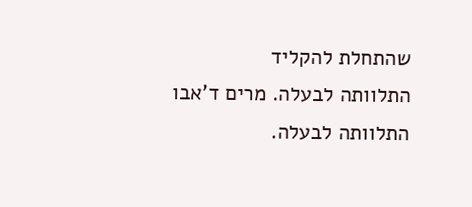שהתחלת להקליד
התלוותה לבעלה. מרים ד'אבו
התלוותה לבעלה.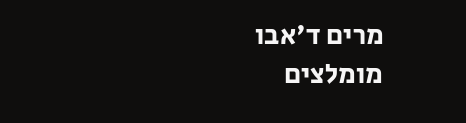מרים ד'אבו
מומלצים